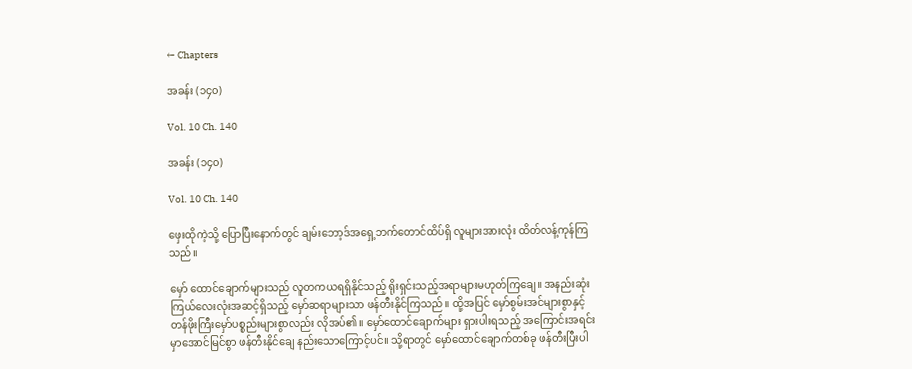← Chapters

အခန်း (၁၄၀)

Vol. 10 Ch. 140

အခန်း (၁၄၀)

Vol. 10 Ch. 140

ဖှေးထိုကဲ့သို့ ပြောပြီးနောက်တွင် ချမ်းဘော့ဒ်အရှေ့ဘက်တောင်ထိပ်ရှိ လူများအားလုံး ထိတ်လန့်ကုန်ကြသည်။

မှော် ထောင်ချောက်များသည် လူတကယရရှိနိုင်သည့် ရိုးရှင်းသည့်အရာများမဟုတ်ကြချေ။ အနည်းဆုံးကြယ်လေးလုံးအဆင့်ရှိသည့် မှော်ဆရာများသာ ဖန်တီးနိုင်ကြသည်။ ထို့အပြင် မှော်စွမ်းအင်များစွာနှင့် တန်ဖိုးကြီးမှော်ပစ္စည်းများစွာလည်း လိုအပ်၏။ မှော်ထောင်ချောက်များ ရှားပါးရသည့် အကြောင်းအရင်းမှာအောင်မြင်စွာ ဖန်တီးနိုင်ချေ နည်းသောကြောင့်ပင်။ သို့ရာတွင် မှော်ထောင်ချောက်တစ်ခု ဖန်တီးပြီးပါ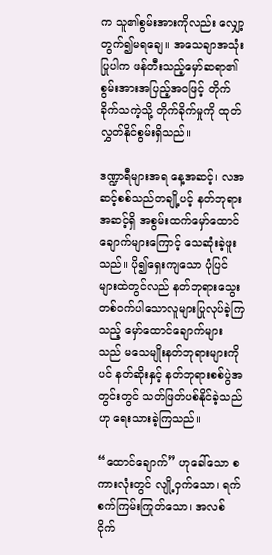က သူ၏စွမ်းအားကိုလည်း လျှော့တွက်၍မရချေ။ အသေချာအသုံးပြုပါက ဖန်တီးသည့်မှော်ဆရာ၏ စွမ်းအားအပြည့်အဝဖြင့် တိုက်ခိုက်သကဲ့သို့ တိုက်ခိုက်မှုကို ထုတ်လွှတ်နိုင်စွမ်းရှိသည်။

ဒဏ္ဍာရီများအရ နေ့အဆင့်၊ လအဆင့်စစ်သည်တချို့ပင့် နတ်ဘုရားအဆင့်ရှိ အစွမ်းထက်မှော်ထောင်ချောက်များကြောင့် သေဆုံးခဲ့ဖူးသည်။ ပို၍ရှေးကျသော ပုံပြင်များထဲတွင်လည် နတ်ဘုရားသွေးတစ်ဝက်ပါသောလူများပြုလုပ်ခဲ့ကြသည့် မှော်ထောင်ချောက်များသည် မသေမျိုးနတ်ဘုရားများကိုပင် နတ်ဆိုးနှင့် နတ်ဘုရားစစ်ပွဲအတွင်းတွင် သတ်ဖြတ်ပစ်နိုင်ခဲ့သည်ဟု ရေးသားခဲ့ကြသည်။

“ထောင်ချောက်” ဟုခေါ်သော စကားလုံးတွင် လျို့ဝှက်သော၊ ရက်စက်ကြမ်းကြုတ်သော၊ အလစ်ငိုက်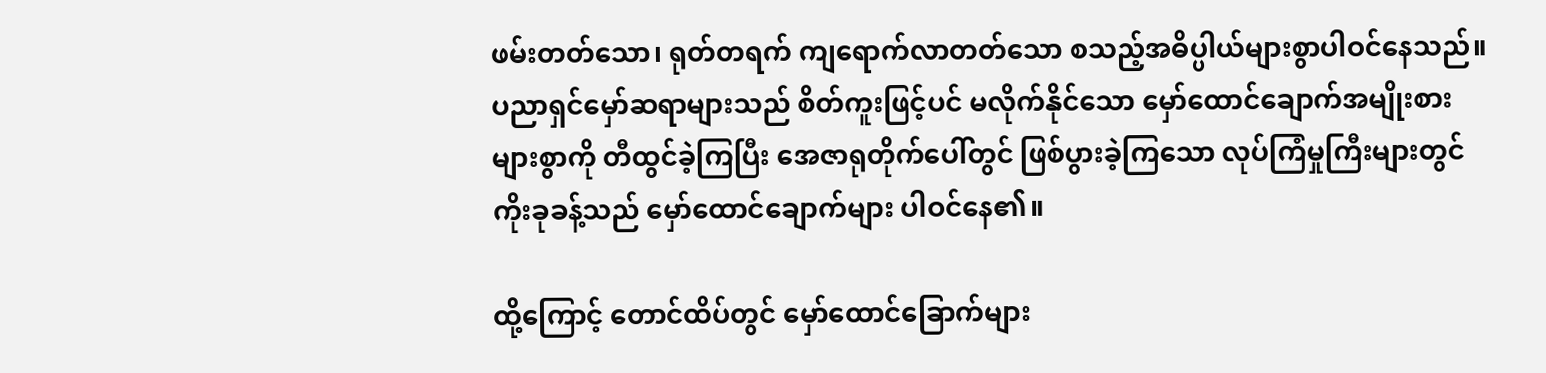ဖမ်းတတ်သော၊ ရုတ်တရက် ကျရောက်လာတတ်သော စသည့်အဓိပ္ပါယ်များစွာပါဝင်နေသည်။ ပညာရှင်မှော်ဆရာများသည် စိတ်ကူးဖြင့်ပင် မလိုက်နိုင်သော မှော်ထောင်ချောက်အမျိုးစားများစွာကို တီထွင်ခဲ့ကြပြီး အေဇာရုတိုက်ပေါ်တွင် ဖြစ်ပွားခဲ့ကြသော လုပ်ကြံမှုကြီးများတွင် ကိုးခုခန့်သည် မှော်ထောင်ချောက်များ ပါဝင်နေ၏။

ထို့ကြောင့် တောင်ထိပ်တွင် မှော်ထောင်ခြောက်များ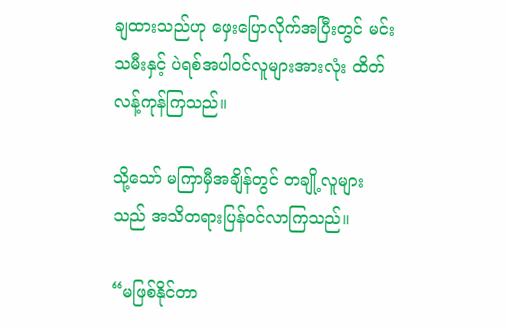ချထားသည်ဟု ဖှေးပြောလိုက်အပြီးတွင် မင်းသမီးနှင့် ပဲရစ်အပါဝင်လူများအားလုံး ထိတ်လန့်ကုန်ကြသည်။

သို့သော် မကြာမှီအချိန်တွင် တချို့လူများသည် အသိတရားပြန်ဝင်လာကြသည်။

“မဖြစ်နိုင်တာ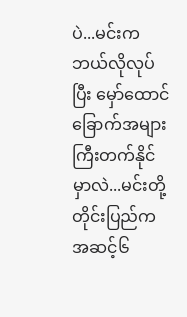ပဲ...မင်းက ဘယ်လိုလုပ်ပြီး မှော်ထောင်ခြောက်အများကြီးတက်နိုင်မှာလဲ...မင်းတို့တိုင်းပြည်ကအဆင့်၆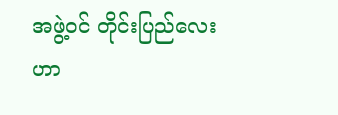အဖွဲ့ဝင် တိုင်းပြည်လေးဟာ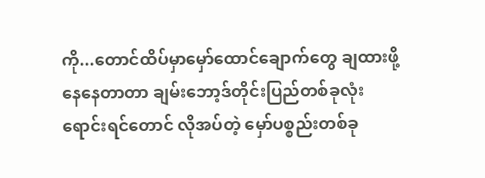ကို...တောင်ထိပ်မှာမှော်ထောင်ချောက်တွေ ချထားဖို့နေနေတာတာ ချမ်းဘော့ဒ်တိုင်းပြည်တစ်ခုလုံးရောင်းရင်တောင် လိုအပ်တဲ့ မှော်ပစ္စည်းတစ်ခု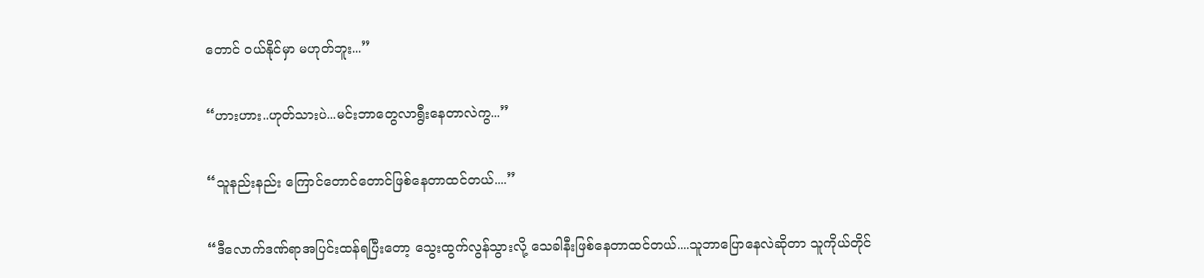တောင် ဝယ်နိုင်မှာ မဟုတ်ဘူး...”

“ဟားဟား..ဟုတ်သားပဲ...မင်းဘာတွေလာရွီးနေတာလဲကွ...”

“သူနည်းနည်း ကြောင်တောင်တောင်ဖြစ်နေတာထင်တယ်....”

“ဒီလောက်ဒဏ်ရာအပြင်းထန်ရပြီးတော့ သွေးထွက်လွန်သွားလို့ သေခါနီးဖြစ်နေတာထင်တယ်....သူဘာပြောနေလဲဆိုတာ သူကိုယ်တိုင်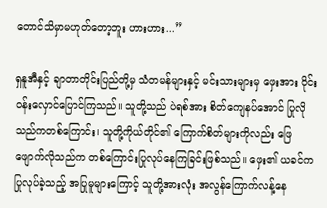တောင်သိမှာမဟုတ်တော့ဘူး ဟားဟား...”

ရှနူအီနှင့် ချာတာတိုင်းပြည်တို့မှ သံတမန်များနှင့် မင်းသားများမှ ဖှေးအား ဝိုင်းဝန်းလှောင်ပြောင်ကြသည်။ သူတို့သည် ပဲရစ်အား စိတ်ကျေနပ်အောင် ပြုလိုသည်ကတစ်ကြောင်း၊ သူတို့ကိုယ်တိုင်၏ ကြောက်စိတ်များကိုလည်း ဖြေဖျောက်လိုသည်က တစ်ကြောင်းပြုလုပ်နေကြခြင်းဖြစ်သည်။ ဖှေး၏ ယခင်က ပြုလုပ်ခဲ့သည့် အပြုမူများကြောင့် သူတို့အားလုံး အလွန်ကြောက်လန့်နေ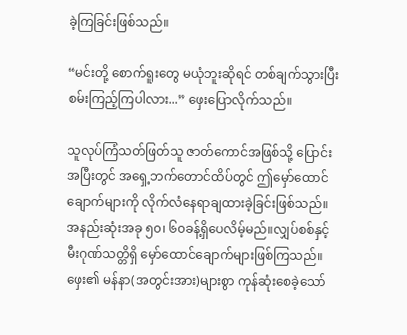ခဲ့ကြခြင်းဖြစ်သည်။

“မင်းတို့ စောက်ရူးတွေ မယုံဘူးဆိုရင် တစ်ချက်သွားပြီး စမ်းကြည့်ကြပါလား...” ဖှေးပြောလိုက်သည်။

သူလုပ်ကြံသတ်ဖြတ်သူ ဇာတ်ကောင်အဖြစ်သို့ ပြောင်းအပြီးတွင် အရှေ့ဘက်တောင်ထိပ်တွင် ဤမှော်ထောင်ချောက်များကို လိုက်လံနေရာချထားခဲ့ခြင်းဖြစ်သည်။ အနည်းဆုံးအခု ၅၀၊ ၆၀ခန့်ရှိပေလိမ့်မည်။လျှပ်စစ်နှင့် မီးဂုဏ်သတ္တိရှိ မှော်ထောင်ချောက်များဖြစ်ကြသည်။ ဖှေး၏ မန်နာ(အတွင်းအား)များစွာ ကုန်ဆုံးစေခဲ့သော်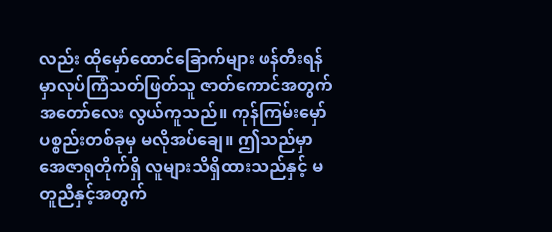လည်း ထိုမှော်ထောင်ခြောက်များ ဖန်တီးရန်မှာလုပ်ကြံသတ်ဖြတ်သူ ဇာတ်ကောင်အတွက်အတော်လေး လွယ်ကူသည်။ ကုန်ကြမ်းမှော်ပစ္စည်းတစ်ခုမှ မလိုအပ်ချေ။ ဤသည်မှာ အေဇာရုတိုက်ရှိ လူများသိရှိထားသည်နှင့် မတူညီနှင့်အတွက်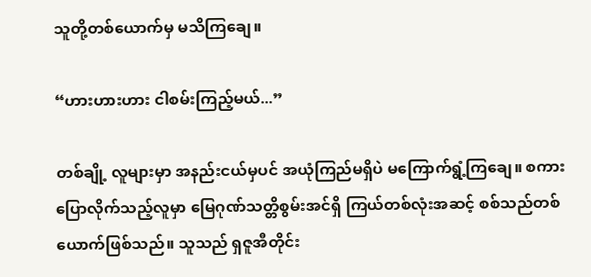သူတို့တစ်ယောက်မှ မသိကြချေ။

“ဟားဟားဟား ငါစမ်းကြည့်မယ်...”

တစ်ချို့ လူများမှာ အနည်းငယ်မှပင် အယုံကြည်မရှိပဲ မကြောက်ရွံ့ကြချေ။ စကားပြောလိုက်သည့်လူမှာ မြေဂုဏ်သတ္တိစွမ်းအင်ရှိ ကြယ်တစ်လုံးအဆင့် စစ်သည်တစ်ယောက်ဖြစ်သည်။ သူသည် ရှဇူအီတိုင်း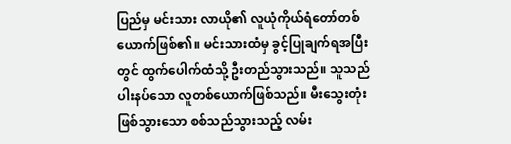ပြည်မှ မင်းသား လာယို၏ လူယုံကိုယ်ရံတော်တစ်ယောက်ဖြစ်၏။ မင်းသားထံမှ ခွင့်ပြုချက်ရအပြီးတွင် ထွက်ပေါက်ထံသို့ ဦးတည်သွားသည်။ သူသည် ပါးနပ်သော လူတစ်ယောက်ဖြစ်သည်။ မီးသွေးတုံးဖြစ်သွားသော စစ်သည်သွားသည့် လမ်း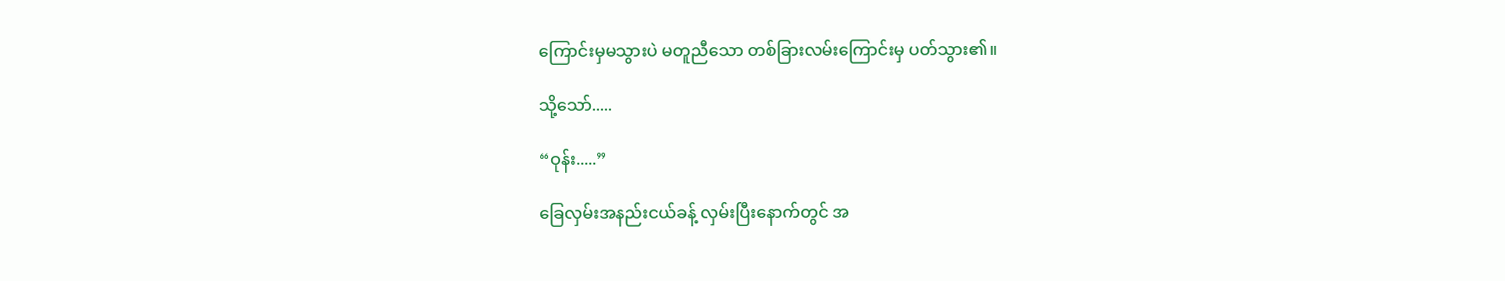ကြောင်းမှမသွားပဲ မတူညီသော တစ်ခြားလမ်းကြောင်းမှ ပတ်သွား၏။

သို့သော်.....

“ဝုန်း.....”

ခြေလှမ်းအနည်းငယ်ခန့် လှမ်းပြီးနောက်တွင် အ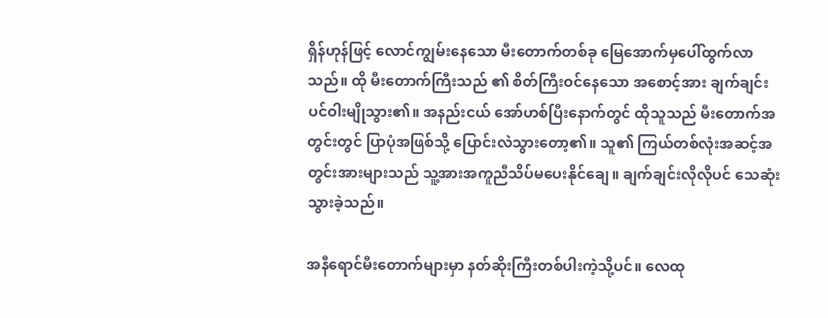ရှိန်ဟုန်ဖြင့် လောင်ကျွမ်းနေသော မီးတောက်တစ်ခု မြေအောက်မှပေါ်ထွက်လာသည်။ ထို မီးတောက်ကြီးသည် ၏ စိတ်ကြီးဝင်နေသော အစောင့်အား ချက်ချင်းပင်ဝါးမျိုသွား၏။ အနည်းငယ် အော်ဟစ်ပြီးနောက်တွင် ထိုသူသည် မီးတောက်အတွင်းတွင် ပြာပုံအဖြစ်သို့ ပြောင်းလဲသွားတော့၏။ သူ၏ ကြယ်တစ်လုံးအဆင့်အတွင်းအားများသည် သူ့အားအကူညီသိပ်မပေးနိုင်ချေ။ ချက်ချင်းလိုလိုပင် သေဆုံးသွားခဲ့သည်။

အနီရောင်မီးတောက်များမှာ နတ်ဆိုးကြီးတစ်ပါးကဲ့သို့ပင်။ လေထု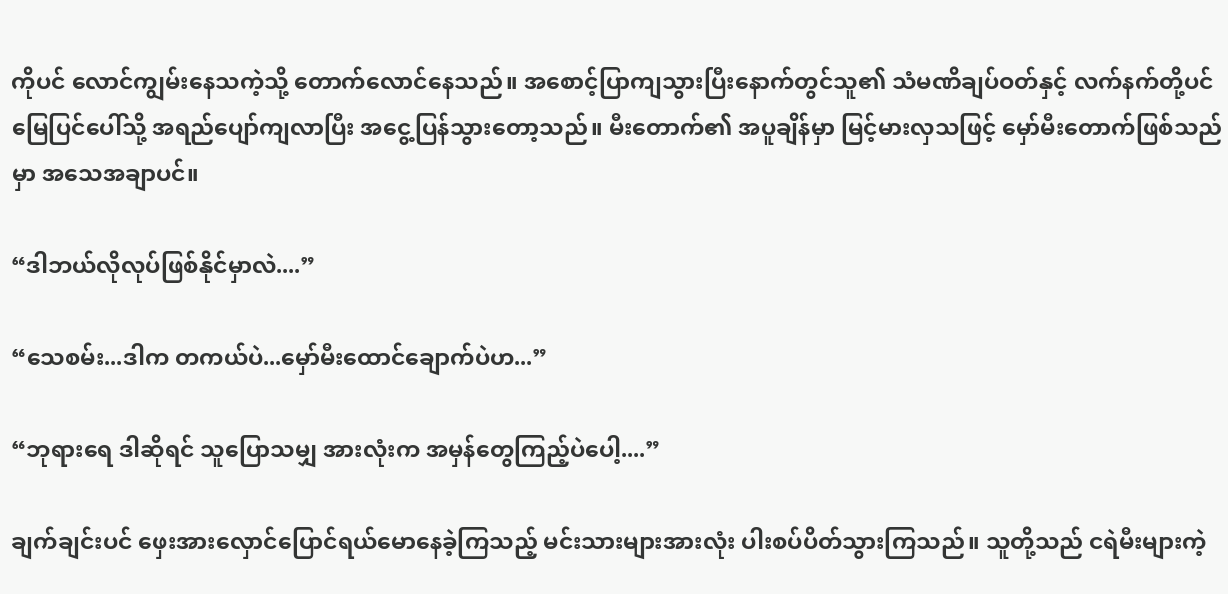ကိုပင် လောင်ကျွမ်းနေသကဲ့သို့ တောက်လောင်နေသည်။ အစောင့်ပြာကျသွားပြီးနောက်တွင်သူ၏ သံမဏိချပ်ဝတ်နှင့် လက်နက်တို့ပင်မြေပြင်ပေါ်သို့ အရည်ပျော်ကျလာပြီး အငွေ့ပြန်သွားတော့သည်။ မီးတောက်၏ အပူချိန်မှာ မြင့်မားလှသဖြင့် မှော်မီးတောက်ဖြစ်သည်မှာ အသေအချာပင်။

“ဒါဘယ်လိုလုပ်ဖြစ်နိုင်မှာလဲ....”

“သေစမ်း...ဒါက တကယ်ပဲ...မှော်မီးထောင်ချောက်ပဲဟ...”

“ဘုရားရေ ဒါဆိုရင် သူပြောသမျှ အားလုံးက အမှန်တွေကြည့်ပဲပေါ့....”

ချက်ချင်းပင် ဖှေးအားလှောင်ပြောင်ရယ်မောနေခဲ့ကြသည့် မင်းသားများအားလုံး ပါးစပ်ပိတ်သွားကြသည်။ သူတို့သည် ငရဲမီးများကဲ့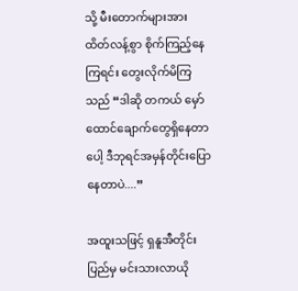သို့ မီးတောက်များအား ထိတ်လန့်စွာ စိုက်ကြည့်နေကြရင်း တွေးလိုက်မိကြသည် “ဒါဆို တကယ် မှော်ထောင်ချောက်တွေရှိနေတာပေါ့ ဒီဘုရင်အမှန်တိုင်းပြောနေတာပဲ....”

အထူးသဖြင့် ရှနူအီတိုင်းပြည်မှ မင်းသားလာယို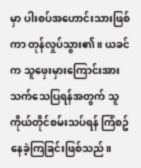မှာ ပါးစပ်အဟောင်းသားဖြစ်ကာ တုန်လှုပ်သွား၏။ ယခင်က သူဖှေးမှားကြောင်းအား သက်သေပြရန်အတွက် သူကိုယ်တိုင်စမ်းသပ်ရန် ကြံစဥ်နေခဲ့ကြခြင်းဖြစ်သည်။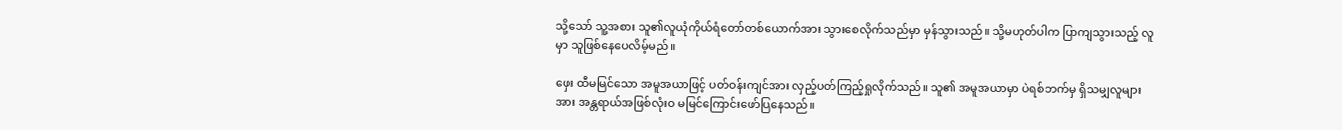သို့သော် သူ့အစား သူ၏လူယုံကိုယ်ရံတော်တစ်ယောက်အား သွားစေလိုက်သည်မှာ မှန်သွားသည်။ သို့မဟုတ်ပါက ပြာကျသွားသည့် လူမှာ သူဖြစ်နေပေလိမ့်မည်။

ဖှေး ထီမမြင်သော အမူအယာဖြင့် ပတ်ဝန်းကျင်အား လှည့်ပတ်ကြည့်ရှုလိုက်သည်။ သူ၏ အမူအယာမှာ ပဲရစ်ဘက်မှ ရှိသမျှလူများအား အန္တရာယ်အဖြစ်လုံးဝ မမြင်ကြောင်းဖော်ပြနေသည်။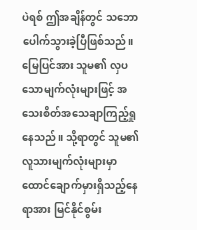ပဲရစ် ဤအချိန်တွင် သဘောပေါက်သွားခဲ့ပြီဖြစ်သည်။ မြေပြင်အား သူမ၏ လှပသောမျက်လုံးများဖြင့် အသေးစိတ်အသေချာကြည့်ရှုနေသည်။ သို့ရာတွင် သူမ၏ လူသားမျက်လုံးများမှာ ထောင်ချောက်မှားရှိသည့်နေရာအား မြင်နိုင်စွမ်း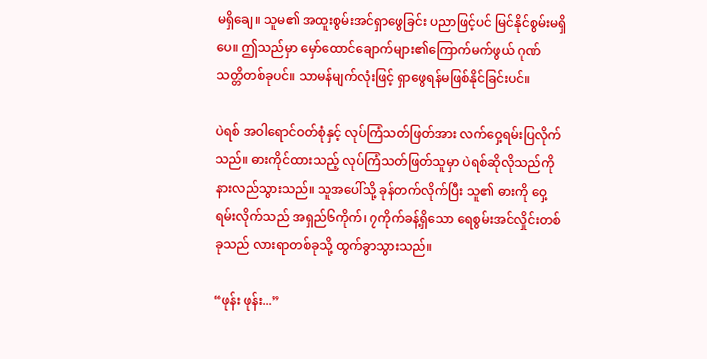မရှိချေ။ သူမ၏ အထူးစွမ်းအင်ရှာဖွေခြင်း ပညာဖြင့်ပင် မြင်နိုင်စွမ်းမရှိပေ။ ဤသည်မှာ မှော်ထောင်ချောက်များ၏ကြောက်မက်ဖွယ် ဂုဏ်သတ္တိတစ်ခုပင်။ သာမန်မျက်လုံးဖြင့် ရှာဖွေရန်မဖြစ်နိုင်ခြင်းပင်။

ပဲရစ် အဝါရောင်ဝတ်စုံနှင့် လုပ်ကြံသတ်ဖြတ်အား လက်ဝှေ့ရမ်းပြလိုက်သည်။ ဓားကိုင်ထားသည့် လုပ်ကြံသတ်ဖြတ်သူမှာ ပဲရစ်ဆိုလိုသည်ကို နားလည်သွားသည်။ သူအပေါ်သို့ ခုန်တက်လိုက်ပြီး သူ၏ ဓားကို ဝှေ့ရမ်းလိုက်သည် အရှည်၆ကိုက်၊ ၇ကိုက်ခန့်ရှိသော ရေစွမ်းအင်လှိုင်းတစ်ခုသည် လားရာတစ်ခုသို့ ထွက်ခွာသွားသည်။

“ဖုန်း ဖုန်း...”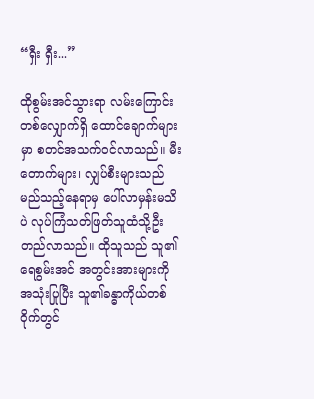“ရှီး ရှီး...”

ထိုစွမ်းအင်သွားရာ လမ်းကြောင်းတစ်လျှောက်ရှိ ထောင်ချောက်များမှာ စတင်အသက်ဝင်လာသည်။ မီးတောက်များ၊ လျှပ်စီးများသည် မည်သည့်နေရာမှ ပေါ်လာမှန်းမသိပဲ လုပ်ကြံသတ်ဖြတ်သူထံသို့ဦးတည်လာသည်။ ထိုသူသည် သူ၏ ရေစွမ်းအင် အတွင်းအားများကို အသုံးပြုပြီး သူ၏ခန္ဓာကိုယ်တစ်ဝိုက်တွင်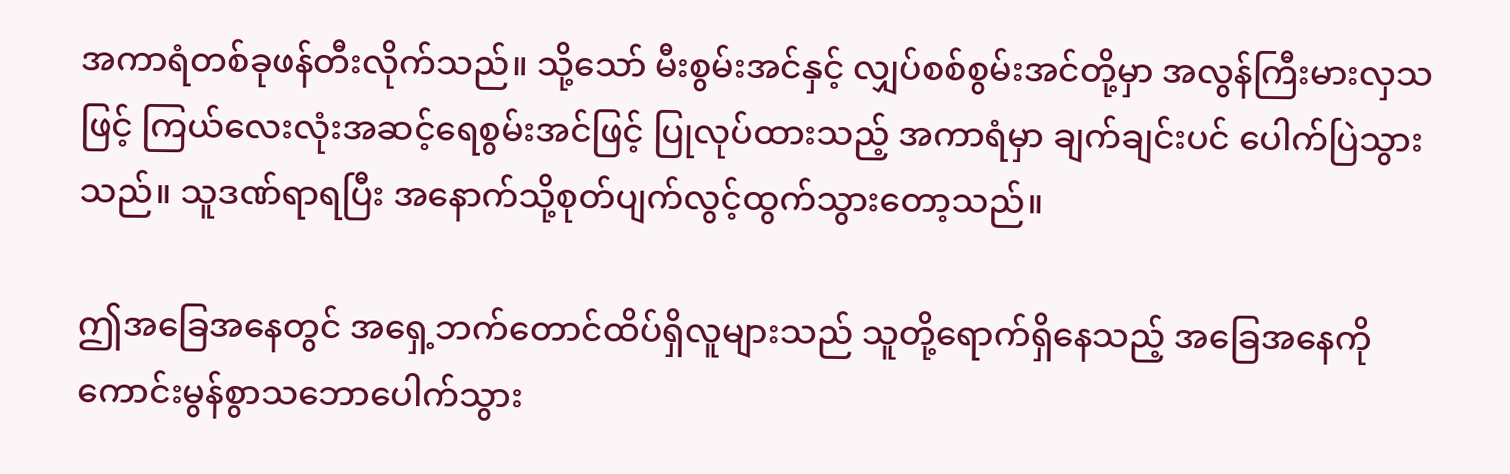အကာရံတစ်ခုဖန်တီးလိုက်သည်။ သို့သော် မီးစွမ်းအင်နှင့် လျှပ်စစ်စွမ်းအင်တို့မှာ အလွန်ကြီးမားလှသဖြင့် ကြယ်လေးလုံးအဆင့်ရေစွမ်းအင်ဖြင့် ပြုလုပ်ထားသည့် အကာရံမှာ ချက်ချင်းပင် ပေါက်ပြဲသွားသည်။ သူဒဏ်ရာရပြီး အနောက်သို့စုတ်ပျက်လွင့်ထွက်သွားတော့သည်။

ဤအခြေအနေတွင် အရှေ့ဘက်တောင်ထိပ်ရှိလူများသည် သူတို့ရောက်ရှိနေသည့် အခြေအနေကို ကောင်းမွန်စွာသဘောပေါက်သွား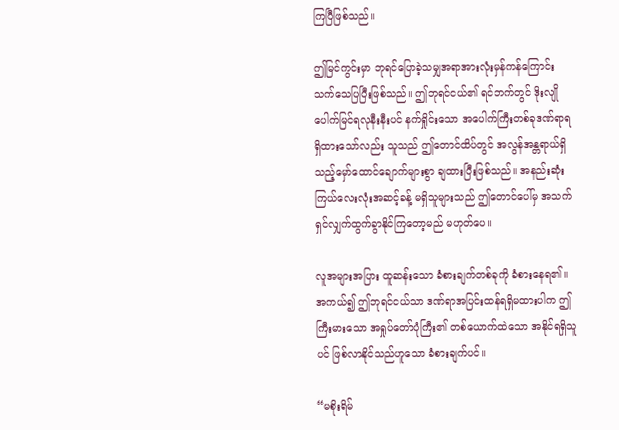ကြပြီဖြစ်သည်။

ဤမြင်ကွင်းမှာ ဘုရင်ပြောခဲ့သမျှအရာအားလုံးမှန်ကန်ကြောင်း သက်သေပြပြီးဖြစ်သည်။ ဤဘုရင်ငယ်၏ ရင်ဘက်တွင် ဒိုးလျိုပေါက်မြင်ရလုနီးနီးပင် နက်ရှိုင်းသော အပေါက်ကြီးတစ်ခုဒဏ်ရာရရှိထားသော်လည်း သူသည် ဤတောင်ထိပ်တွင် အလွန်အန္တရာယ်ရှိသည့်မှော်ထောင်ချောက်များစွာ ချထားပြီးဖြစ်သည်။ အနည်းဆုံးကြယ်လေးလုံးအဆင့်ခန့် မရှိသူများသည် ဤတောင်ပေါ်မှ အသက်ရှင်လျှက်ထွက်ခွာနိုင်ကြတော့မည် မဟုတ်ပေ။

လူအများအပြား ထူဆန်းသော ခံစားချက်တစ်ခုကို ခံစားနေရ၏။ အကယ်၍ ဤဘုရင်ငယ်သာ ဒဏ်ရာအပြင်းထန်ရရှိမထားပါက ဤကြီးမားသော အရှုပ်တော်ပုံကြီး၏ တစ်ယောက်ထဲသော အနိုင်ရရှိသူပင် ဖြစ်လာနိုင်သည်ဟူသော ခံစားချက်ပင်။

“မစိုးရိမ်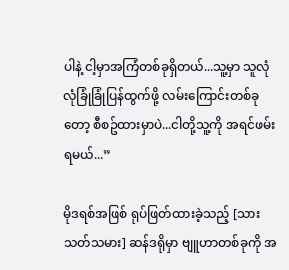ပါနဲ့ ငါ့မှာအကြံတစ်ခုရှိတယ်...သူ့မှာ သူလုံလုံခြုံခြုံပြန်ထွက်ဖို့ လမ်းကြောင်းတစ်ခုတော့ စီစဥ်ထားမှာပဲ...ငါတို့သူ့ကို အရင်ဖမ်းရမယ်...”

မိုဒရစ်အဖြစ် ရုပ်ဖြတ်ထားခဲ့သည့် [သားသတ်သမား] ဆန်ဒရိုမှာ ဗျူဟာတစ်ခုကို အ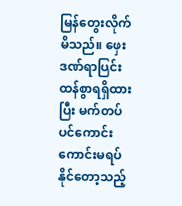မြန်တွေးလိုက်မိသည်။ ဖှေးဒဏ်ရာပြင်းထန်စွာရရှိထားပြီး မက်တပ်ပင်ကောင်းကောင်းမရပ်နိုင်တော့သည့်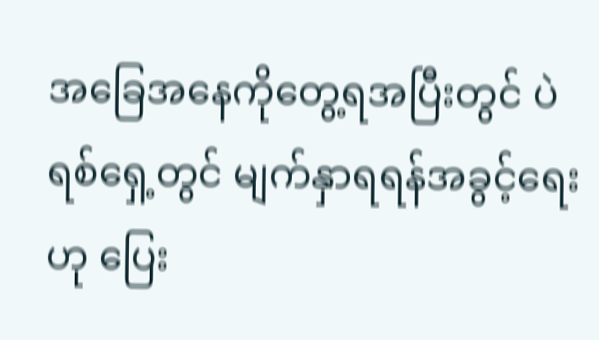အခြေအနေကိုတွေ့ရအပြီးတွင် ပဲရစ်ရှေ့တွင် မျက်နှာရရန်အခွင့်ရေးဟု ပြေး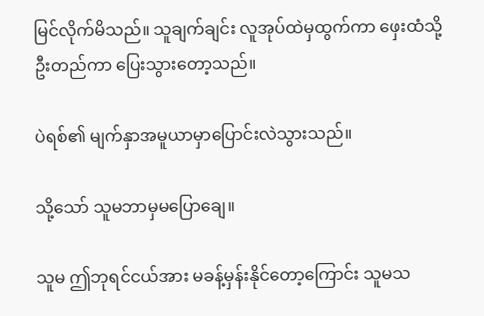မြင်လိုက်မိသည်။ သူချက်ချင်း လူအုပ်ထဲမှထွက်ကာ ဖှေးထံသို့ ဦးတည်ကာ ပြေးသွားတော့သည်။

ပဲရစ်၏ မျက်နှာအမူယာမှာပြောင်းလဲသွားသည်။

သို့သော် သူမဘာမှမပြောချေ။

သူမ ဤဘုရင်ငယ်အား မခန့်မှန်းနိုင်တော့ကြောင်း သူမသ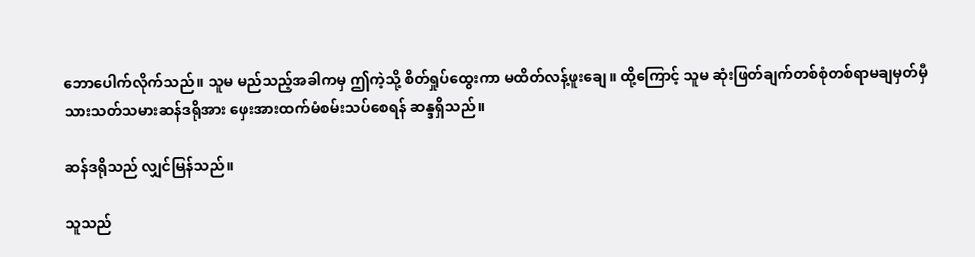ဘောပေါက်လိုက်သည်။ သူမ မည်သည့်အခါကမှ ဤကဲ့သို့ စိတ်ရှုပ်ထွေးကာ မထိတ်လန့်ဖူးချေ။ ထို့ကြောင့် သူမ ဆုံးဖြတ်ချက်တစ်စုံတစ်ရာမချမှတ်မှီ သားသတ်သမားဆန်ဒရိုအား ဖှေးအားထက်မံစမ်းသပ်စေရန် ဆန္ဒရှိသည်။

ဆန်ဒရိုသည် လျှင်မြန်သည်။

သူသည်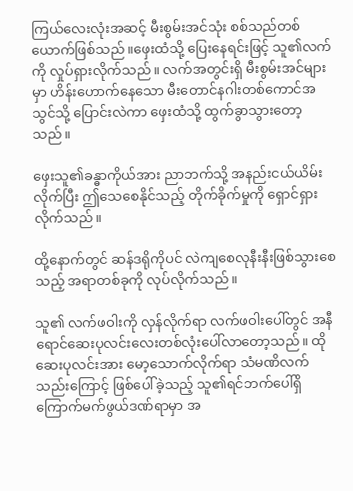ကြယ်လေးလုံးအဆင့် မီးစွမ်းအင်သုံး စစ်သည်တစ်ယောက်ဖြစ်သည်။ဖှေးထံသို့ ပြေးနေရင်းဖြင့် သူ၏လက်ကို လှုပ်ရှားလိုက်သည်။ လက်အတွင်းရှိ မီးစွမ်းအင်များမှာ ဟိန်းဟောက်နေသော မီးတောင်နဂါးတစ်ကောင်အသွင်သို့ ပြောင်းလဲကာ ဖှေးထံသို့ ထွက်ခွာသွားတော့သည်။

ဖှေးသူ၏ခန္ဓာကိုယ်အား ညာဘက်သို့ အနည်းငယ်ယိမ်းလိုက်ပြီး ဤသေစေနိုင်သည့် တိုက်ခိုက်မှုကို ရှောင်ရှားလိုက်သည်။

ထို့နောက်တွင် ဆန်ဒရိုကိုပင် လဲကျစေလုနီးနီးဖြစ်သွားစေသည့် အရာတစ်ခုကို လုပ်လိုက်သည်။

သူ၏ လက်ဖဝါးကို လှန်လိုက်ရာ လက်ဖဝါးပေါ်တွင် အနီရောင်ဆေးပုလင်းလေးတစ်လုံးပေါ်လာတော့သည်။ ထိုဆေးပုလင်းအား မော့သောက်လိုက်ရာ သံမဏိလက်သည်းကြောင့် ဖြစ်ပေါ်ခဲ့သည့် သူ၏ရင်ဘက်ပေါ်ရှိ ကြောက်မက်ဖွယ်ဒဏ်ရာမှာ အ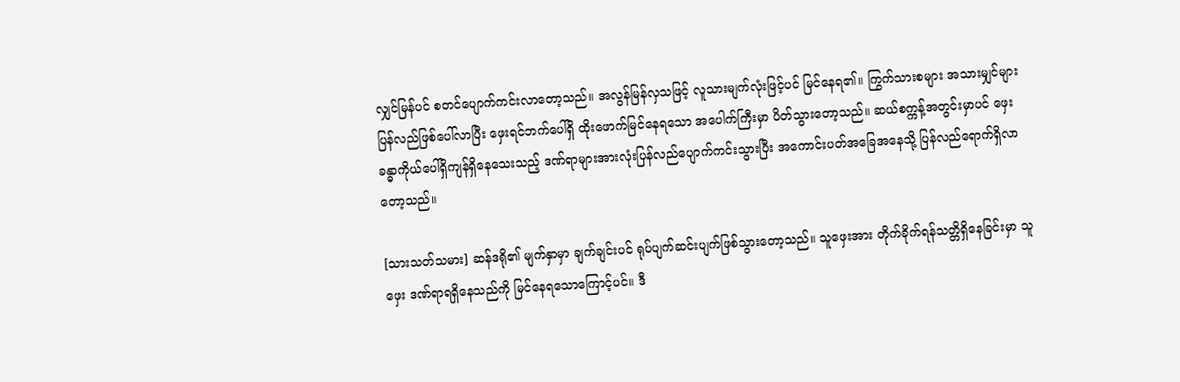လျှင်မြန်ပင် စတင်ပျောက်ကင်းလာတော့သည်။ အလွန်မြန်လှသဖြင့် လူသားမျက်လုံးဖြင့်ပင် မြင်နေရ၏။ ကြွက်သားစများ အသားမျှင်များ ပြန်လည်ဖြစ်ပေါ်လာပြီး ဖှေးရင်ဘက်ပေါ်ရှိ ထိုးဖောက်မြင်နေရသော အပေါက်ကြီးမှာ ပိတ်သွားတော့သည်။ ဆယ်စက္ကန့်အတွင်းမှာပင် ဖှေး ခန္ဓာကိုယ်ပေါ်ရှိကျန်ရှိနေသေးသည့် ဒဏ်ရာများအားလုံးပြန်လည်ပျောက်ကင်းသွားပြီး အကောင်းပတ်အခြေအနေသို့ ပြန်လည်ရောက်ရှိလာတော့သည်။

[သားသတ်သမား] ဆန်ဒရို၏ မျက်နှာမှာ ချက်ချင်းပင် ရုပ်ပျက်ဆင်းပျက်ဖြစ်သွားတော့သည်။ သူဖှေးအား တိုက်ခိုက်ရန်သတ္တိရှိနေခြင်းမှာ သူဖှေး ဒဏ်ရာရရှိနေသည်ကို မြင်နေရသောကြောင့်ပင်။ ဒီ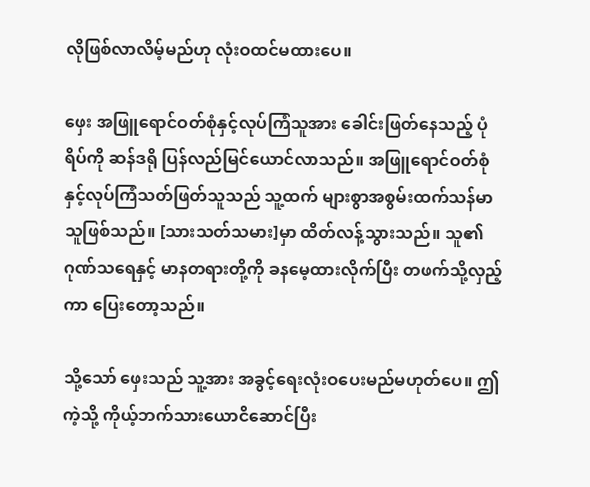လိုဖြစ်လာလိမ့်မည်ဟု လုံးဝထင်မထားပေ။

ဖှေး အဖြူရောင်ဝတ်စုံနှင့်လုပ်ကြံသူအား ခေါင်းဖြတ်နေသည့် ပုံရိပ်ကို ဆန်ဒရို ပြန်လည်မြင်ယောင်လာသည်။ အဖြူရောင်ဝတ်စုံနှင့်လုပ်ကြံသတ်ဖြတ်သူသည် သူ့ထက် များစွာအစွမ်းထက်သန်မာသူဖြစ်သည်။ [သားသတ်သမား]မှာ ထိတ်လန့်သွားသည်။ သူ၏ ဂုဏ်သရေနှင့် မာနတရားတို့ကို ခနမေ့ထားလိုက်ပြီး တဖက်သို့လှည့်ကာ ပြေးတော့သည်။

သို့သော် ဖှေးသည် သူ့အား အခွင့်ရေးလုံးဝပေးမည်မဟုတ်ပေ။ ဤကဲ့သို့ ကိုယ့်ဘက်သားယောငိဆောင်ပြီး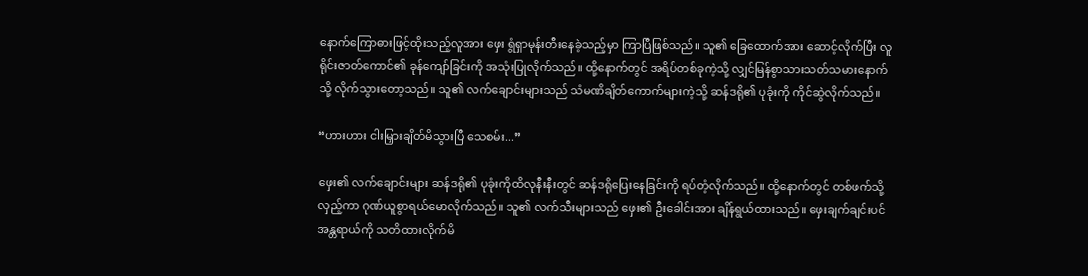နောက်ကြောဓားဖြင့်ထိုးသည့်လူအား ဖှေး ရွံရှာမုန်းတီးနေခဲ့သည့်မှာ ကြာပြီဖြစ်သည်။ သူ၏ ခြေထောက်အား ဆောင့်လိုက်ပြီး လူရိုင်းဇာတ်ကောင်၏ ခုန်ကျော်ခြင်းကို အသုံးပြုလိုက်သည်။ ထို့နောက်တွင် အရိပ်တစ်ခုကဲ့သို့ လျှင်မြန်စွာသားသတ်သမားနောက် သို့ လိုက်သွားတော့သည်။ သူ၏ လက်ချောင်းများသည် သံမဏိချိတ်ကောက်များကဲ့သို့ ဆန်ဒရို၏ ပုခုံးကို ကိုင်ဆွဲလိုက်သည်။

“ဟားဟား ငါးမြှားချိတ်မိသွားပြီ သေစမ်း...”

ဖှေး၏ လက်ချောင်းများ ဆန်ဒရို၏ ပုခုံးကိုထိလုနီးနီးတွင် ဆန်ဒရိုပြေးနေခြင်းကို ရပ်တံ့လိုက်သည်။ ထို့နောက်တွင် တစ်ဖက်သို့လှည့်ကာ ဂုဏ်ယူစွာရယ်မောလိုက်သည်။ သူ၏ လက်သီးများသည် ဖှေး၏ ဦးခေါင်းအား ချိန်ရွယ်ထားသည်။ ဖှေးချက်ချင်းပင် အန္တရာယ်ကို သတိထားလိုက်မိ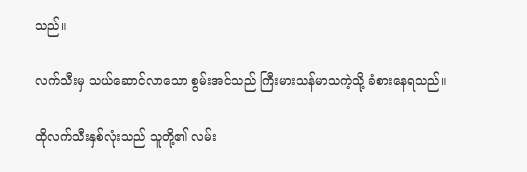သည်။

လက်သီးမှ သယ်ဆောင်လာသော စွမ်းအင်သည် ကြီးမားသန်မာသကဲ့သို့ ခံစားနေရသည်။

ထိုလက်သီးနှစ်လုံးသည် သူတို့၏ လမ်း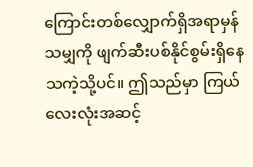ကြောင်းတစ်လျှောက်ရှိအရာမှန်သမျှကို ဖျက်ဆီးပစ်နိုင်စွမ်းရှိနေသကဲ့သို့ပင်။ ဤသည်မှာ ကြယ်လေးလုံးအဆင့်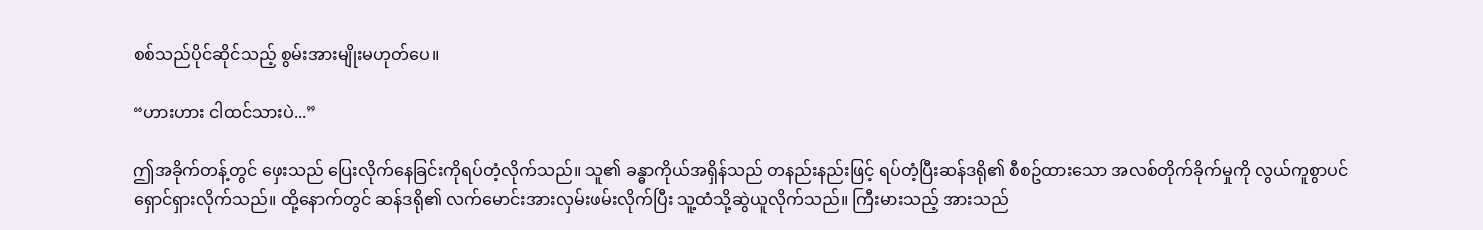စစ်သည်ပိုင်ဆိုင်သည့် စွမ်းအားမျိုးမဟုတ်ပေ။

“ဟားဟား ငါထင်သားပဲ...”

ဤအခိုက်တန့်တွင် ဖှေးသည် ပြေးလိုက်နေခြင်းကိုရပ်တံ့လိုက်သည်။ သူ၏ ခန္ဓာကိုယ်အရှိန်သည် တနည်းနည်းဖြင့် ရပ်တံ့ပြီးဆန်ဒရို၏ စီစဥ်ထားသော အလစ်တိုက်ခိုက်မှုကို လွယ်ကူစွာပင်ရှောင်ရှားလိုက်သည်။ ထို့နောက်တွင် ဆန်ဒရို၏ လက်မောင်းအားလှမ်းဖမ်းလိုက်ပြီး သူ့ထံသို့ဆွဲယူလိုက်သည်။ ကြီးမားသည့် အားသည်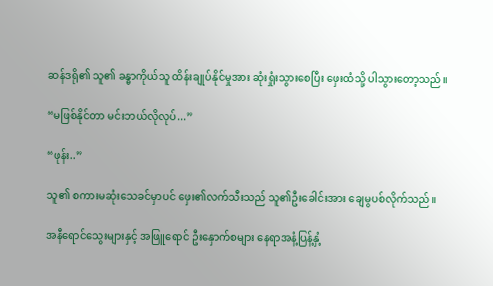ဆန်ဒရို၏ သူ၏ ခန္ဓာကိုယ်သူ ထိန်းချုပ်နိုင်မှုအား ဆုံးရှုံးသွားစေပြီး ဖှေးထံသို့ ပါသွားတော့သည်။

“မဖြစ်နိုင်တာ မင်းဘယ်လိုလုပ်...”

“ဖုန်း..”

သူ၏ စကားမဆုံးသေခင်မှာပင် ဖှေး၏လက်သီးသည် သူ၏ဦးခေါင်းအား ချေမွပစ်လိုက်သည်။

အနီရောင်သွေးများနှင့် အဖြူရောင် ဦးနှောက်စများ နေရာအနံ့ပြန့်နှံ့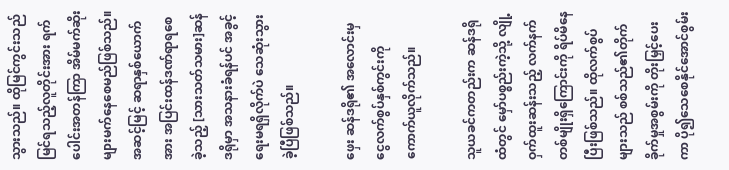သွားသည်။ ထိုမြင်ကွင်းသည် မြင်ရသည့်လူတိုင်းအား ရက်ပေါင်းအတန်ကြာ အိမ်မက်ဆိုးများမက်နေစေမည်ဖြစ်သည်။ အဆင့်မြင့် ဆရာနှစ်ယောက်အား အပြင်းထန်ဒဏ်ရာရစေခဲ့သည့် [သားသတ်သမား]ဆန်ဒရိုမှာ အသနားခံရန်ပင် အခွင့်ရေးမရရှိလိုက်ပဲ သေဆုံးသွားခဲ့ပြီဖြစ်သည်။

ဖှေး ဆန်ဒရို၏ အလောင်းမှ ငွေလက်စွပ်နှစ်ကွင်းကို ကောက်ယူလိုက်သည်။

သူယခင်ကတည်းက ဆန်ဒရိုထံတွင် မှော်ပစ္စည်းကဲ့သို့ လျို့ဝှက်ထူးဆန်းသည့် လက်နက်တစ်မျိုးရှိကြောင်းကို ရိပ်မိနေပြီးဖြစ်သည်။ ထိုလက်စွပ်များသည် စစ်သည်၏တိုက်ခိုက်မှုအစွမ်းကို တိုးမြှင့်ပေးကာ ပို၍သေစေနိုင်အောင်စွမ်း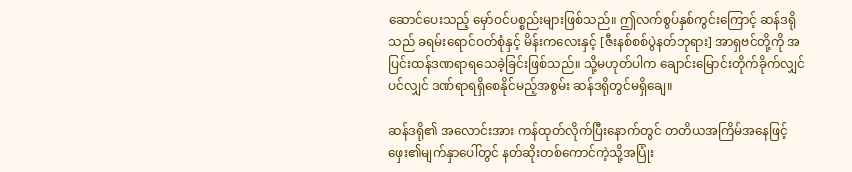ဆောင်ပေးသည့် မှော်ဝင်ပစ္စည်းများဖြစ်သည်။ ဤလက်စွပ်နှစ်ကွင်းကြောင့် ဆန်ဒရိုသည် ခရမ်းရောင်ဝတ်စုံနှင့် မိန်းကလေးနှင့် [ဇီးနစ်စစ်ပွဲနတ်ဘုရား] အာရှဗင်တို့ကို အပြင်းထန်ဒဏရာရသေခဲ့ခြင်းဖြစ်သည်။ သို့မဟုတ်ပါက ချောင်းမြောင်းတိုက်ခိုက်လျှင်ပင်လျှင် ဒဏ်ရာရရှိစေနိုင်မည့်အစွမ်း ဆန်ဒရိုတွင်မရှိချေ။

ဆန်ဒရို၏ အလောင်းအား ကန်ထုတ်လိုက်ပြီးနောက်တွင် တတိယအကြိမ်အနေဖြင့် ဖှေး၏မျက်နှာပေါ်တွင် နတ်ဆိုးတစ်ကောင်ကဲ့သို့အပြုံး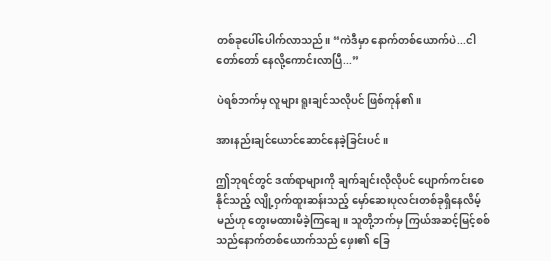တစ်ခုပေါ်ပေါက်လာသည်။ “ကဲဒီမှာ နောက်တစ်ယောက်ပဲ...ငါတော်တော် နေလို့ကောင်းလာပြီ...”

ပဲရစ်ဘက်မှ လူများ ရူးချင်သလိုပင် ဖြစ်ကုန်၏။

အားနည်းချင်ယောင်ဆောင်နေခဲ့ခြင်းပင်။

ဤဘုရင်တွင် ဒဏ်ရာများကို ချက်ချင်းလိုလိုပင် ပျောက်ကင်းစေနိုင်သည့် လျို့ဝှက်ထူးဆန်းသည့် မှော်ဆေးပုလင်းတစ်ခုရှိနေလိမ့်မည်ဟု တွေးမထားမိခဲ့ကြချေ။ သူတို့ဘက်မှ ကြယ်အဆင့်မြင့်စစ်သည်နောက်တစ်ယောက်သည် ဖှေး၏ ခြေ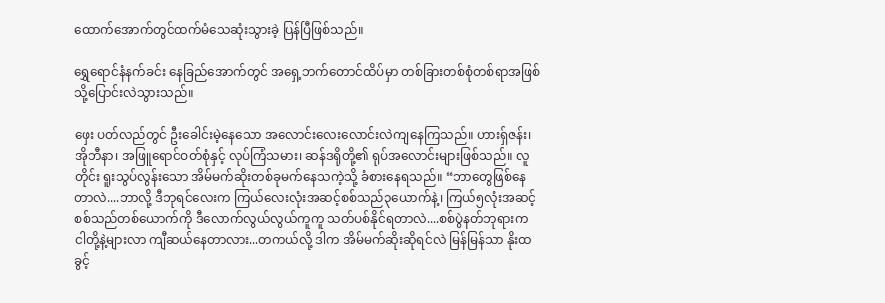ထောက်အောက်တွင်ထက်မံသေဆုံးသွားခဲ့ ပြန်ပြီဖြစ်သည်။

ရွှေရောင်နံနက်ခင်း နေခြည်အောက်တွင် အရှေ့ဘက်တောင်ထိပ်မှာ တစ်ခြားတစ်စုံတစ်ရာအဖြစ်သို့ပြောင်းလဲသွားသည်။

ဖှေး ပတ်လည်တွင် ဦးခေါင်းမဲ့နေသော အလောင်းလေးလောင်းလဲကျနေကြသည်။ ဟားရှ်ဇန်း၊ အိုဘီနာ၊ အဖြူရောင်ဝတ်စုံနှင့် လုပ်ကြံသမား၊ ဆန်ဒရိုတို့၏ ရုပ်အလောင်းများဖြစ်သည်။ လူတိုင်း ရူးသွပ်လွန်းသော အိမ်မက်ဆိုးတစ်ခုမက်နေသကဲ့သို့ ခံစားနေရသည်။ “ဘာတွေဖြစ်နေတာလဲ....ဘာလို့ ဒီဘုရင်လေးက ကြယ်လေးလုံးအဆင့်စစ်သည်၃ယောက်နဲ့၊ ကြယ်၅လုံးအဆင့်စစ်သည်တစ်ယောက်ကို ဒီလောက်လွယ်လွယ်ကူကူ သတ်ပစ်နိုင်ရတာလဲ....စစ်ပွဲနတ်ဘုရားက ငါတို့နဲ့များလာ ကျီဆယ်နေတာလား...တကယ်လို့ ဒါက အိမ်မက်ဆိုးဆိုရင်လဲ မြန်မြန်သာ နိုးထခွင့်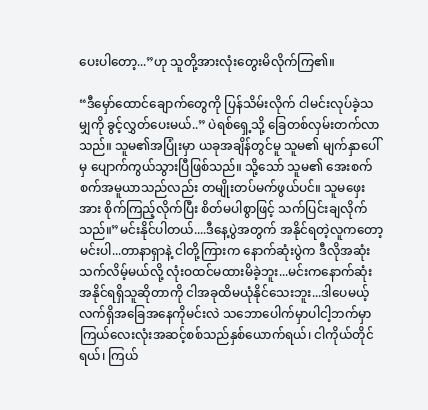ပေးပါတော့...”ဟု သူတို့အားလုံးတွေးမိလိုက်ကြ၏။

“ဒီမှော်ထောင်ချောက်တွေကို ပြန်သိမ်းလိုက် ငါမင်းလုပ်ခဲ့သမျှကို ခွင့်လွှတ်ပေးမယ်..” ပဲရစ်ရှေ့သို့ ခြေတစ်လှမ်းတက်လာသည်။ သူမ၏အပြုံးမှာ ယခုအချိန်တွင်မူ သူမ၏ မျက်နှာပေါ်မှ ပျောက်ကွယ်သွားပြီဖြစ်သည်။ သို့သော် သူမ၏ အေးစက်စက်အမူယာသည်လည်း တမျိုးတပ်မက်ဖွယ်ပင်။ သူမဖှေးအား စိုက်ကြည့်လိုက်ပြီး စိတ်မပါစွာဖြင့် သက်ပြင်းချလိုက်သည်။”မင်းနိုင်ပါတယ်....ဒီနေ့ပွဲအတွက် အနိုင်ရတဲ့လူကတော့ မင်းပါ...တာနာရှာနဲ့ ငါတို့ကြားက နောက်ဆုံးပွဲက ဒီလိုအဆုံးသက်လိမ့်မယ်လို့ လုံးဝထင်မထားမိခဲ့ဘူး...မင်းကနောက်ဆုံးအနိုင်ရရှိသူဆိုတာကို ငါအခုထိမယုံနိုင်သေးဘူး...ဒါပေမယ့် လက်ရှိအခြေအနေကိုမင်းလဲ သဘောပေါက်မှာပါငါ့ဘက်မှာ ကြယ်လေးလုံးအဆင့်စစ်သည်နှစ်ယောက်ရယ်၊ ငါကိုယ်တိုင်ရယ်၊ ကြယ်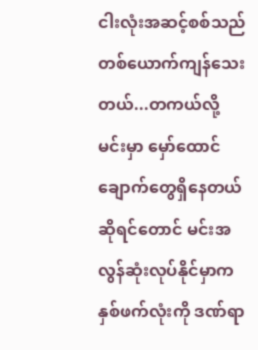ငါးလုံးအဆင့်စစ်သည်တစ်ယောက်ကျန်သေးတယ်...တကယ်လို့ မင်းမှာ မှော်ထောင်ချောက်တွေရှိနေတယ်ဆိုရင်တောင် မင်းအလွန်ဆုံးလုပ်နိုင်မှာက နှစ်ဖက်လုံးကို ဒဏ်ရာ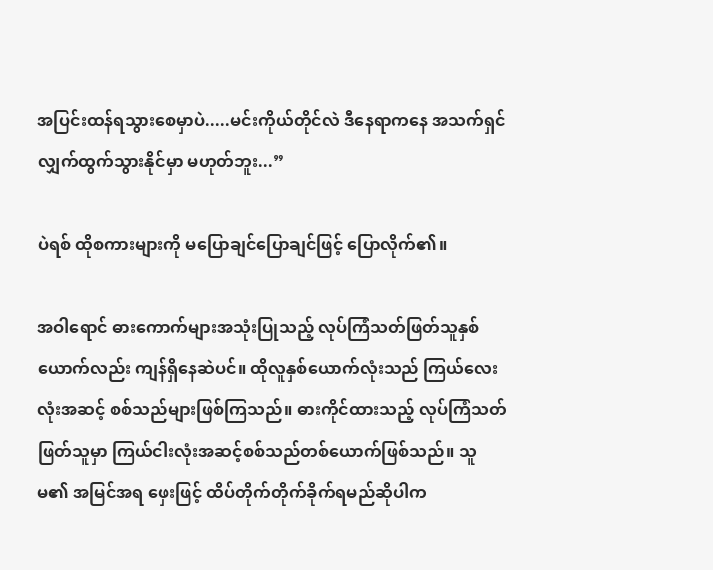အပြင်းထန်ရသွားစေမှာပဲ.....မင်းကိုယ်တိုင်လဲ ဒီနေရာကနေ အသက်ရှင်လျှက်ထွက်သွားနိုင်မှာ မဟုတ်ဘူး...”

ပဲရစ် ထိုစကားများကို မပြောချင်ပြောချင်ဖြင့် ပြောလိုက်၏။

အဝါရောင် ဓားကောက်များအသုံးပြုသည့် လုပ်ကြံသတ်ဖြတ်သူနှစ်ယောက်လည်း ကျန်ရှိနေဆဲပင်။ ထိုလူနှစ်ယောက်လုံးသည် ကြယ်လေးလုံးအဆင့် စစ်သည်များဖြစ်ကြသည်။ ဓားကိုင်ထားသည့် လုပ်ကြံသတ်ဖြတ်သူမှာ ကြယ်ငါးလုံးအဆင့်စစ်သည်တစ်ယောက်ဖြစ်သည်။ သူမ၏ အမြင်အရ ဖှေးဖြင့် ထိပ်တိုက်တိုက်ခိုက်ရမည်ဆိုပါက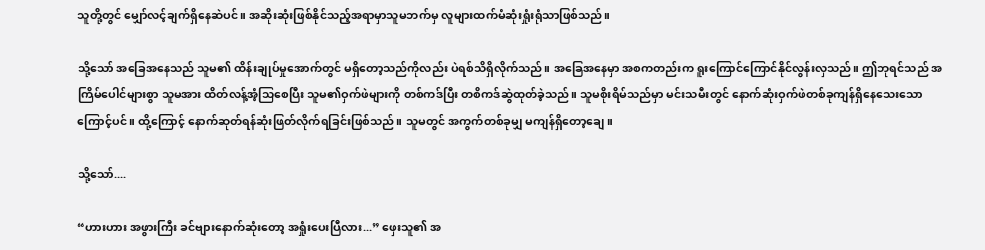သူတို့တွင် မျှော်လင့်ချက်ရှိနေဆဲပင်။ အဆိုးဆုံးဖြစ်နိုင်သည့်အရာမှာသူမဘက်မှ လူများထက်မံဆုံးရှုံးရုံသာဖြစ်သည်။

သို့သော် အခြေအနေသည် သူမ၏ ထိန်းချုပ်မှုအောက်တွင် မရှိတော့သည်ကိုလည်း ပဲရစ်သိရှိလိုက်သည်။ အခြေအနေမှာ အစကတည်းက ရူးကြောင်ကြောင်နိုင်လွန်းလှသည်။ ဤဘုရင်သည် အကြိမ်ပေါင်များစွာ သူမအား ထိတ်လန့်အံ့သြစေပြီး သူမ၏ဝှက်ဖဲများကို တစ်ကဒ်ပြီး တစိကဒ်ဆွဲထုတ်ခဲ့သည်။ သူမစိုးရိမ်သည်မှာ မင်းသမီးတွင် နောက်ဆုံးဝှက်ဖဲတစ်ခုကျန်ရှိနေသေးသောကြောင့်ပင်။ ထို့ကြောင့် နောက်ဆုတ်ရန်ဆုံးဖြတ်လိုက်ရခြင်းဖြစ်သည်။ သူမတွင် အကွက်တစ်ခုမျှ မကျန်ရှိတော့ချေ။

သို့သော်....

“ဟားဟား အဖွားကြီး ခင်ဗျားနောက်ဆုံးတော့ အရှုံးပေးပြီလား...” ဖှေးသူ၏ အ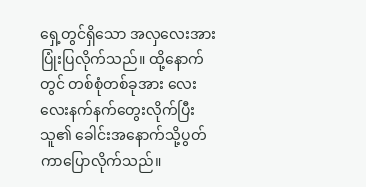ရှေ့တွင်ရှိသော အလှလေးအား ပြုံးပြလိုက်သည်။ ထို့နောက်တွင် တစ်စုံတစ်ခုအား လေးလေးနက်နက်တွေးလိုက်ပြီး သူ၏ ခေါင်းအနောက်သို့ပွတ်ကာပြောလိုက်သည်။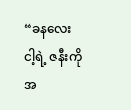“ခနလေး ငါ့ရဲ့ ဇနီးကို အ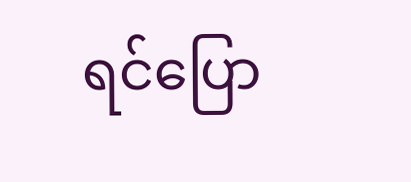ရင်ပြော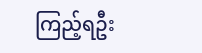ကြည့်ရဦး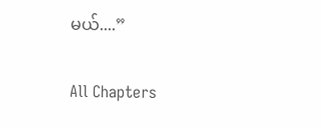မယ်....”

All Chapters